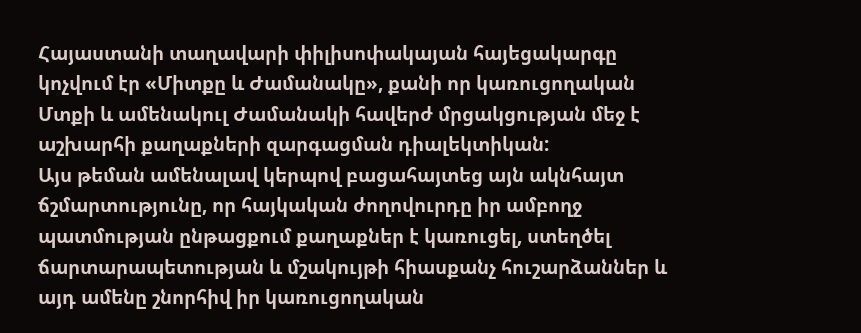Հայաստանի տաղավարի փիլիսոփակայան հայեցակարգը կոչվում էր «Միտքը և Ժամանակը», քանի որ կառուցողական Մտքի և ամենակուլ Ժամանակի հավերժ մրցակցության մեջ է աշխարհի քաղաքների զարգացման դիալեկտիկան:
Այս թեման ամենալավ կերպով բացահայտեց այն ակնհայտ ճշմարտությունը, որ հայկական ժողովուրդը իր ամբողջ պատմության ընթացքում քաղաքներ է կառուցել, ստեղծել ճարտարապետության և մշակույթի հիասքանչ հուշարձաններ և այդ ամենը շնորհիվ իր կառուցողական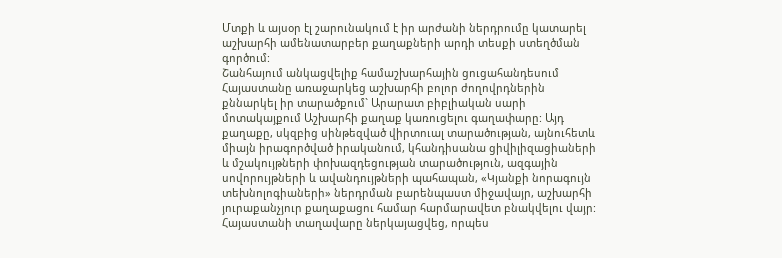Մտքի և այսօր էլ շարունակում է իր արժանի ներդրումը կատարել աշխարհի ամենատարբեր քաղաքների արդի տեսքի ստեղծման գործում:
Շանհայում անկացվելիք համաշխարհային ցուցահանդեսում Հայաստանը առաջարկեց աշխարհի բոլոր ժողովրդներին քննարկել իր տարածքում` Արարատ բիբլիական սարի մոտակայքում Աշխարհի քաղաք կառուցելու գաղափարը: Այդ քաղաքը, սկզբից սինթեզված վիրտուալ տարածության, այնուհետև միայն իրագործված իրականում, կհանդիսանա ցիվիլիզացիաների և մշակույթների փոխազդեցության տարածություն, ազգային սովորույթների և ավանդույթների պահապան, «Կյանքի նորագույն տեխնոլոգիաների» ներդրման բարենպաստ միջավայր, աշխարհի յուրաքանչյուր քաղաքացու համար հարմարավետ բնակվելու վայր:
Հայաստանի տաղավարը ներկայացվեց, որպես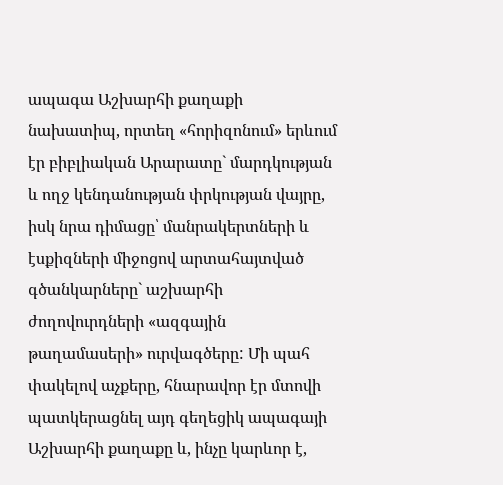ապագա Աշխարհի քաղաքի նախատիպ, որտեղ «հորիզոնում» երևում էր բիբլիական Արարատը` մարդկության և ողջ կենդանության փրկության վայրը, իսկ նրա դիմացը՝ մանրակերտների և էսքիզների միջոցով արտահայտված գծանկարները` աշխարհի ժողովուրդների «ազգային թաղամասերի» ուրվագծերը: Մի պահ փակելով աչքերը, հնարավոր էր մտովի պատկերացնել այդ գեղեցիկ ապագայի Աշխարհի քաղաքը և, ինչը կարևոր է,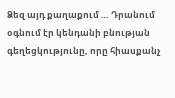Ձեզ այդ քաղաքում … Դրանում օգնում էր կենդանի բնության գեղեցկությունը, որը հիասքանչ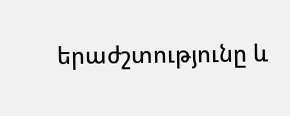երաժշտությունը և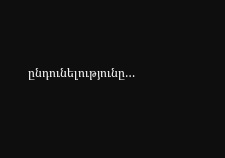ընդունելությունը…